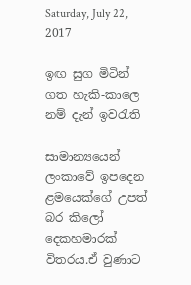Saturday, July 22, 2017

ඉඟ සුග මිටින් ගත හැකි-කාලෙ නම් දැන් ඉවරැති

සාමාන්‍යයෙන් ලංකාවේ ඉපදෙන ළමයෙක්ගේ උපත් බර කිලෝ දෙකහමාරක් විතරය.ඒ වුණාට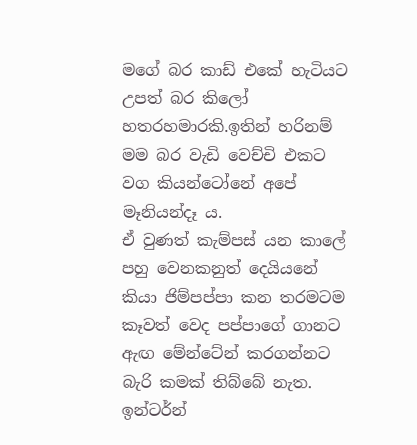මගේ බර කාඩ් එකේ හැටියට උපත් බර කිලෝ හතරහමාරකි.ඉතින් හරිනම් මම බර වැඩි වෙච්චි එකට වග කියන්ටෝනේ අපේ මෑනියන්දෑ ය.
ඒ වුණත් කැම්පස් යන කාලේ පහු වෙනකනුත් දෙයියනේ කියා ජිම්පප්පා කන තරමටම කෑවත් වෙද පප්පාගේ ගානට ඇඟ මේන්ටේන් කරගන්නට බැරි කමක් තිබ්බේ නැත.
ඉන්ටර්න්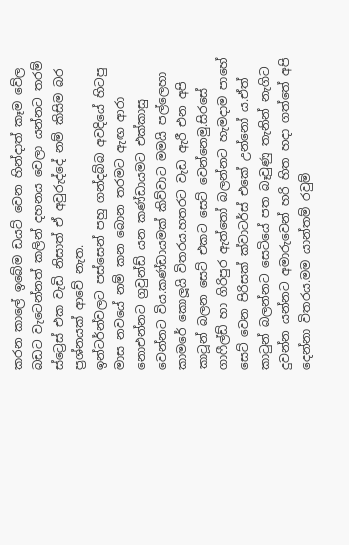කරන කාලේ ඉබේම ඩයට් වෙන හින්දාත් කෑම වේල බඩට වැටෙන්නත් කලින් දහනය වෙලා යන්නට තරම් ස්ට්‍රෙස් එක වැඩි නිසාත් ඒ අවුරුද්දේ නම් කිසිම බර ප්‍රශ්නයක් ආවේ නැත.
ඉන්ටර්න්වලට පස්සෙන් පහු ගන්දබ්බ අවදියේ හිටපු මාස නවයේ නම් කන බොන තරමට ඇඟ ආරා නොඑන්නට ග්‍රවුන්ඩ් යන කණ්ඩායමට එක්කාසු වෙන්නට විය.කණ්ඩායමක් කිව්වාට මමයි පල්ලෙහා කාමරේ කොලූයි විතරය.හතරට වැඩ ඇරී එන අපි කාටූන් බලන සෙට් එකට සෙට් වෙන්නෙමු.සිරසේ ගාෆීල්ඩ් හා ගිරිපුර ඇත්තෝ බලන්නට හැමදාම පාහේ සෙට් වෙන පිරිසක් ක්වාටර්ස් එකේ උන්නෝ ය.ඒත් කාටුන් බලන්නට සෙටියේ පත බෑවුණු තැනින් නැගිට දුවන්න යන්නට අමාරුවෙන් හරි හිත හදා ගත්තේ අපි දෙන්නා විතරය.මම යාන්තම් රවුම්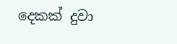දෙකක් දුවා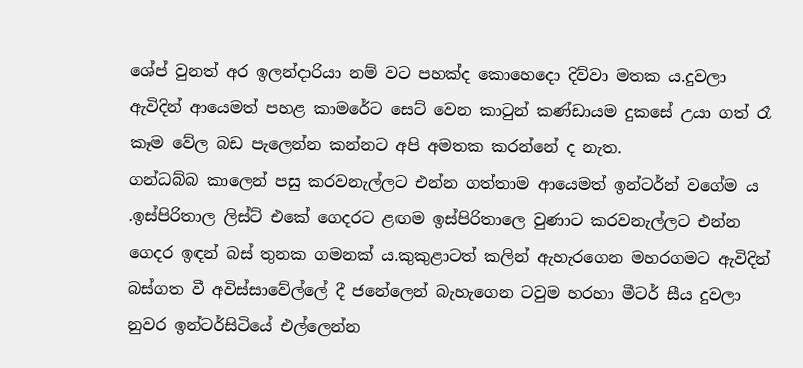ශේප් වුනත් අර ඉලන්දාරියා නම් වට පහක්ද කොහෙදො දිව්වා මතක ය.දුවලා ඇවිදින් ආයෙමත් පහළ කාමරේට සෙට් වෙන කාටුන් කණ්ඩායම දුකසේ උයා ගත් රෑ කෑම වේල බඩ පැලෙන්න කන්නට අපි අමතක කරන්නේ ද නැත.
ගන්ධබ්බ කාලෙන් පසු කරවනැල්ලට එන්න ගත්තාම ආයෙමත් ඉන්ටර්න් වගේම ය .ඉස්පිරිතාල ලිස්ට් එකේ ගෙදරට ළඟම ඉස්පිරිතාලෙ වුණාට කරවනැල්ලට එන්න ගෙදර ඉඳන් බස් තුනක ගමනක් ය.කුකුළාටත් කලින් ඇහැරගෙන මහරගමට ඇවිදින් බස්ගත වී අවිස්සාවේල්ලේ දී ජනේලෙන් බැහැගෙන ටවුම හරහා මීටර් සීය දුවලා නුවර ඉන්ටර්සිටියේ එල්ලෙන්න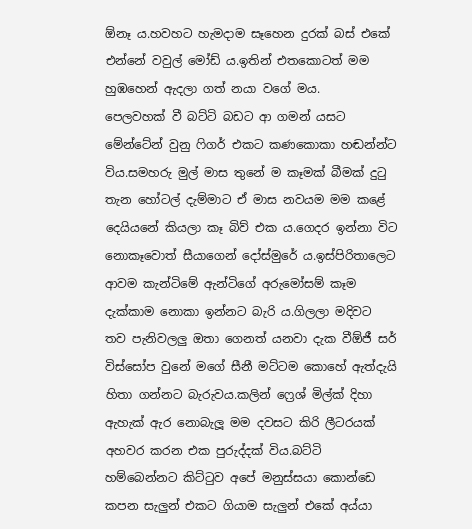ඕනෑ ය.හවහට හැමදාම සෑහෙන දුරක් බස් එකේ එන්නේ වවුල් මෝඩ් ය.ඉතින් එතකොටත් මම  හුඹහෙන් ඇදලා ගත් නයා වගේ මය.
පෙලවහක් වී බට්ටි බඩට ආ ගමන් යසට මේන්ටේන් වුනු ෆිගර් එකට කණකොකා හඬන්න්ට විය.සමහරු මුල් මාස තුනේ ම කෑමක් බීමක් දුටු තැන හෝටල් දැම්මාට ඒ මාස නවයම මම කළේ දෙයියනේ කියලා කෑ බිව් එක ය.ගෙදර ඉන්නා විට නොකෑවොත් සීයාගෙන් දෝස්මුරේ ය.ඉස්පිරිතාලෙට ආවම කැන්ටිමේ ඇන්ටිගේ අරුමෝසම් කෑම දැක්කාම නොකා ඉන්නට බැරි ය.ගිලලා මදිවට තව පැනිවලලු ඔතා ගෙනත් යනවා දැක වීඕජී සර් විස්සෝප වුනේ මගේ සීනී මට්ටම කොහේ ඇත්දැයි හිතා ගන්නට බැරුවය.කලින් ෆ්‍රෙශ් මිල්ක් දිහා ඇහැක් ඇර නොබැලූ මම දවසට කිරි ලීටරයක් අහවර කරන එක පුරුද්දක් විය.බට්ටි හම්බෙන්නට කිට්ටුව අපේ මනුස්සයා කොන්ඩෙ කපන සැලුන් එකට ගියාම සැලුන් එකේ අය්යා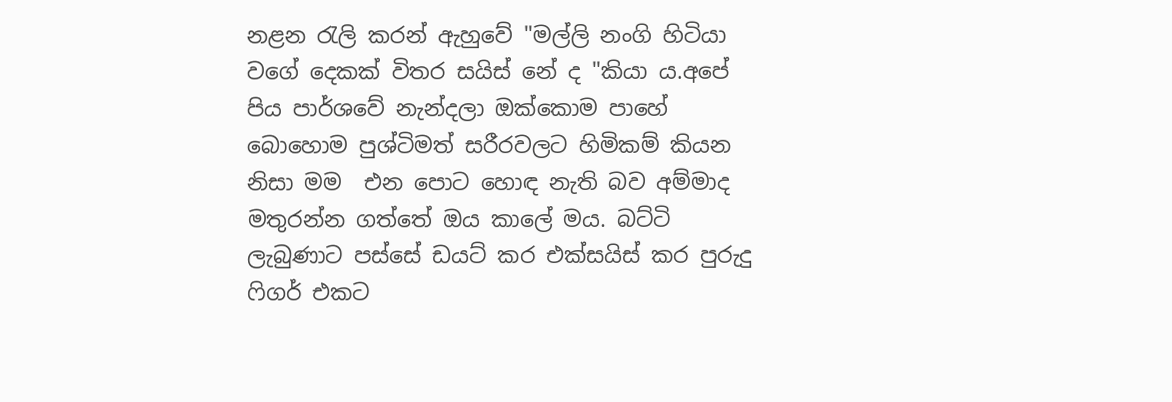නළන රැලි කරන් ඇහුවේ "මල්ලි නංගි හිටියා වගේ දෙකක් විතර සයිස් නේ ද "කියා ය.අපේ පිය පාර්ශවේ නැන්දලා ඔක්කොම පාහේ බොහොම පුශ්ටිමත් සරීරවලට හිමිකම් කියන නිසා මම  එන පොට හොඳ නැති බව අම්මාද මතුරන්න ගත්තේ ඔය කාලේ මය. බට්ටි  ලැබුණාට පස්සේ ඩයට් කර එක්සයිස් කර පුරුදු ෆිගර් එකට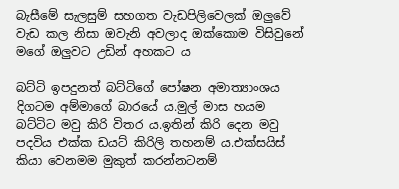බැසීමේ සැලසුම් සහගත වැඩපිලිවෙලක් ඔලුවේ වැඩ කල නිසා ඔවැනි අවලාද ඔක්කොම විසිවුනේ මගේ ඔලුවට උඩින් අහකට ය

බට්ටි ඉපදුනත් බට්ටිගේ පෝෂන අමාත්‍යාංශය දිගටම අම්මාගේ බාරයේ ය.මුල් මාස හයම බට්ටිට මවු කිරි විතර ය.ඉතින් කිරි දෙන මවු පදවිය එක්ක ඩයට් කිරිලි තහනම් ය.එක්සයිස් කියා වෙනමම මුකුත් කරන්නටනම්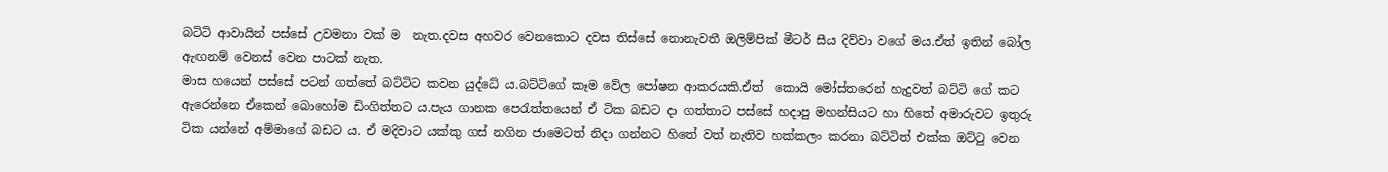බටිටි ආවායින් පස්සේ උවමනා වක් ම  නැත.දවස අහවර වෙනකොට දවස තිස්සේ නොනැවතී ඔලිම්පික් මීටර් සීය දිව්වා වගේ මය.ඒත් ඉතින් බෝල ඇඟනම් වෙනස් වෙන පාටක් නැත.
මාස හයෙන් පස්සේ පටන් ගත්තේ බට්ටිට කවන යුද්ධේ ය.බට්ටිගේ කෑම වේල පෝෂන ආකරයකි.ඒත්  කොයි මෝස්තරෙන් හැදුවත් බට්ටි ගේ කට ඇරෙන්නෙ ඒකෙන් බොහෝම ඩිංගිත්තට ය.පැය ගානක පෙරැත්තයෙන් ඒ ටික බඩට දා ගත්තාට පස්සේ හදාපු මහන්සියට හා හිතේ අමාරුවට ඉතුරු ටික යන්නේ අම්මාගේ බඩට ය. ඒ මදිවාට යක්කු ගස් නගින ජාමෙටත් නිදා ගන්නට හිතේ වත් නැතිව හක්කලං කරනා බට්ටිත් එක්ක ඔට්ටු වෙන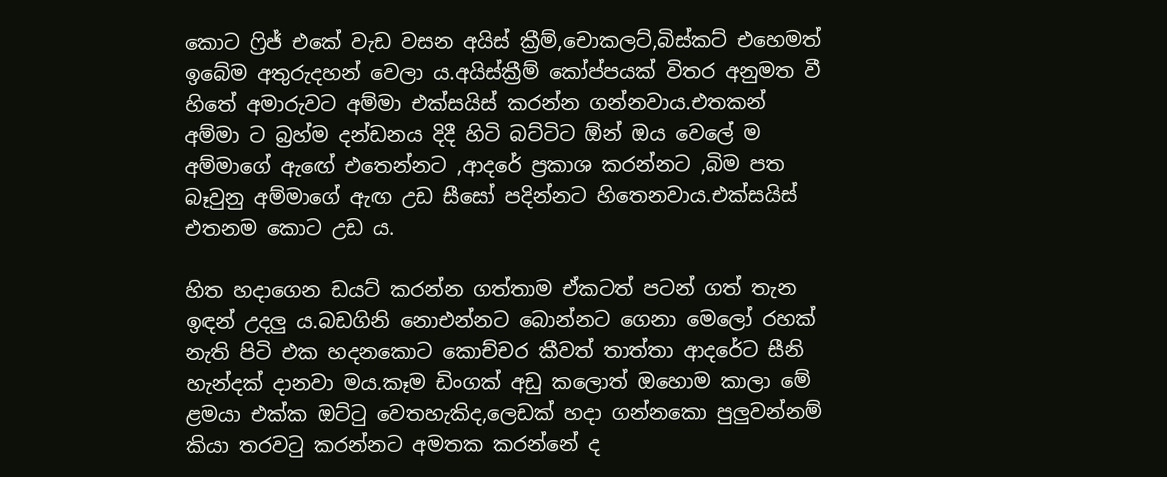කොට ෆ්‍රිජ් එකේ වැඩ වසන අයිස් ක්‍රීම්,චොකලට්,බිස්කට් එහෙමත් ඉබේම අතුරුදහන් වෙලා ය.අයිස්ක්‍රීම් කෝප්පයක් විතර අනුමත වී හිතේ අමාරුවට අම්මා එක්සයිස් කරන්න ගන්නවාය.එතකන් අම්මා ට බ්‍රහ්ම දන්ඩනය දිදී හිටි බට්ටිට ඕන් ඔය වෙලේ ම අම්මාගේ ඇඟේ එතෙන්නට ,ආදරේ ප්‍රකාශ කරන්නට ,බිම පත බෑවුනු අම්මාගේ ඇඟ උඩ සීසෝ පදින්නට හිතෙනවාය.එක්සයිස් එතනම කොට උඩ ය.

හිත හදාගෙන ඩයට් කරන්න ගත්තාම ඒකටත් පටන් ගත් තැන ඉඳන් උදලු ය.බඩගිනි නොඑන්නට බොන්නට ගෙනා මෙලෝ රහක් නැති පිටි එක හදනකොට කොච්චර කීවත් තාත්තා ආදරේට සීනි හැන්දක් දානවා මය.කෑම ඩිංගක් අඩු කලොත් ඔහොම කාලා මේ ළමයා එක්ක ඔට්ටු වෙතහැකිද,ලෙඩක් හදා ගන්නකො පුලුවන්නම් කියා තරවටු කරන්නට අමතක කරන්නේ ද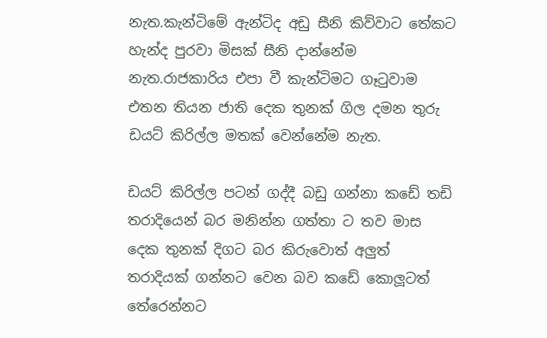නැත.කැන්ටිමේ ඇන්ටිද අඩු සීනි කිව්වාට තේකට හැන්ද පුරවා මිසක් සීනි දාන්නේම නැත.රාජකාරිය එපා වී කැන්ටිමට ගෑටුවාම එතන තියන ජාති දෙක තුනක් ගිල දමන තුරු ඩයට් කිරිල්ල මතක් වෙන්නේම නැත.

ඩයට් කිරිල්ල පටන් ගද්දී බඩු ගන්නා කඩේ තඩි තරාදියෙන් බර මනින්න ගත්තා ට තව මාස දෙක තුනක් දිගට බර කිරුවොත් අලුත් තරාදියක් ගන්නට වෙන බව කඩේ කොලූටත් තේරෙන්නට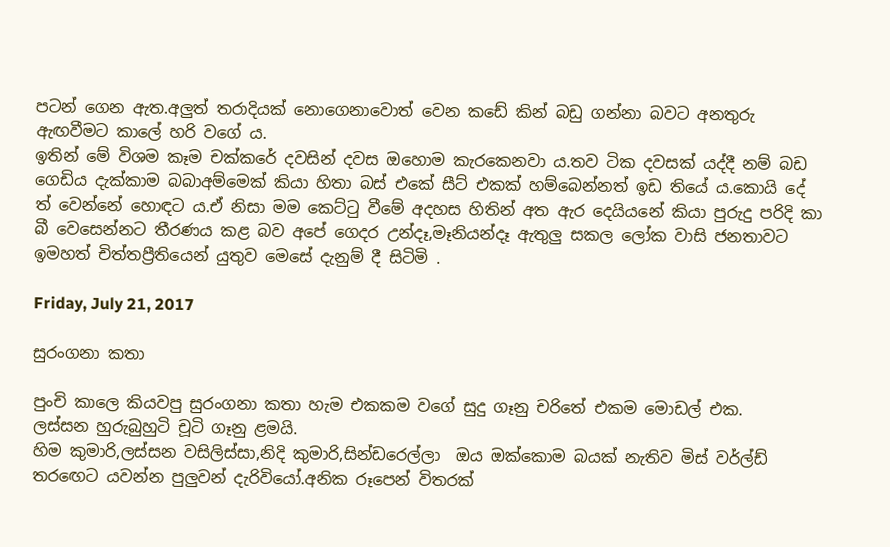පටන් ගෙන ඇත.අලුත් තරාදියක් නොගෙනාවොත් වෙන කඩේ කින් බඩු ගන්නා බවට අනතුරු ඇඟවීමට කාලේ හරි වගේ ය.
ඉතින් මේ විශම කෑම චක්කරේ දවසින් දවස ඔහොම කැරකෙනවා ය.තව ටික දවසක් යද්දී නම් බඩ ගෙඩිය දැක්කාම බබාඅම්මෙක් කියා හිතා බස් එකේ සීට් එකක් හම්බෙන්නත් ඉඩ තියේ ය.කොයි දේ ත් වෙන්නේ හොඳට ය.ඒ නිසා මම කෙට්ටු වීමේ අදහස හිතින් අත ඇර දෙයියනේ කියා පුරුදු පරිදි කා බී වෙසෙන්නට තීරණය කළ බව අපේ ගෙදර උන්දෑ,මෑනියන්දෑ ඇතුලු සකල ලෝක වාසි ජනතාවට ඉමහත් චිත්තප්‍රීතියෙන් යුතුව මෙසේ දැනුම් දී සිටිමි .

Friday, July 21, 2017

සුරංගනා කතා

පුංචි කාලෙ කියවපු සුරංගනා කතා හැම එකකම වගේ සුදු ගෑනු චරිතේ එකම මොඩල් එක.
ලස්සන හුරුබුහුටි චූටි ගෑනු ළමයි.
හිම කුමාරි,ලස්සන වසිලිස්සා,නිදි කුමාරි,සින්ඩරෙල්ලා  ඔය ඔක්කොම බයක් නැතිව මිස් වර්ල්ඩ් තරඟෙට යවන්න පුලුවන් දැරිවියෝ.අනික රූපෙන් විතරක්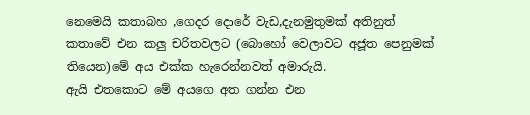නෙමෙයි කතාබහ ,ගෙදර දොරේ වැඩ,දැනමුතුමක් අතිනුත් කතාවේ එන කලු චරිතවලට (බොහෝ වෙලාවට අජූත පෙනුමක් තියෙන)මේ අය එක්ක හැරෙන්නවත් අමාරුයි.
ඇයි එතකොට මේ අයගෙ අත ගන්න එන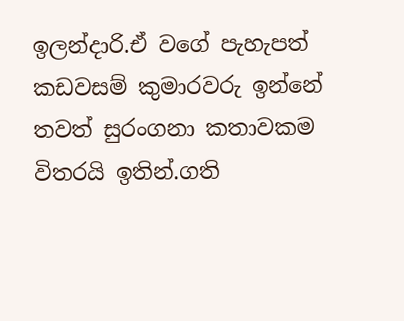ඉලන්දාරි.ඒ වගේ පැහැපත් කඩවසම් කුමාරවරු ඉන්නේ තවත් සුරංගනා කතාවකම විතරයි ඉතින්.ගති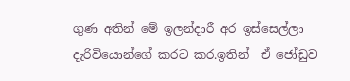ගුණ අතින් මේ ඉලන්දාරී අර ඉස්සෙල්ලා දැරිවියොන්ගේ කරට කර.ඉතින්  ඒ ජෝඩුව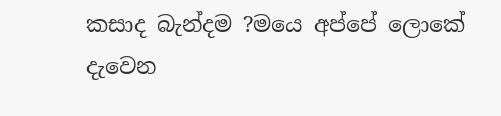කසාද බැන්දම ?මයෙ අප්පේ ලොකේ දැවෙන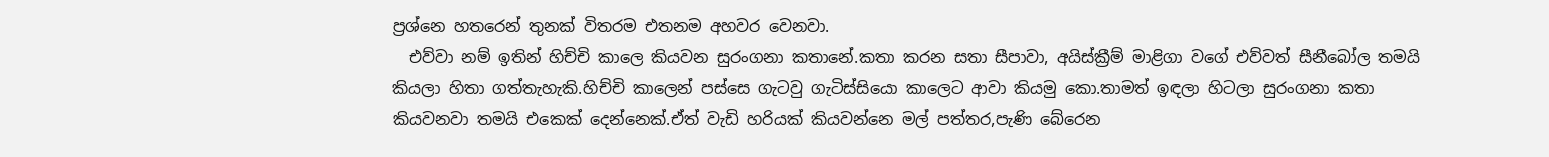ප්‍රශ්නෙ හතරෙන් තුනක් විතරම එතනම අහවර වෙනවා.
  එව්වා නම් ඉතින් හිච්චි කාලෙ කියවන සුරංගනා කතානේ.කතා කරන සතා සීපාවා, අයිස්ක්‍රීම් මාළිගා වගේ එව්වත් සීනීබෝල තමයි කියලා හිතා ගත්තැහැකි.හිච්චි කාලෙන් පස්සෙ ගැටවු ගැටිස්සියො කාලෙට ආවා කියමු කො.තාමත් ඉඳලා හිටලා සුරංගනා කතා කියවනවා තමයි එකෙක් දෙන්නෙක්.ඒත් වැඩි හරියක් කියවන්නෙ මල් පත්තර,පැණි බේරෙන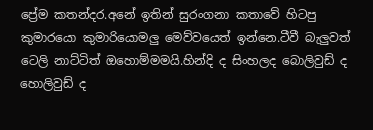ප්‍රේම කතන්දර.අනේ ඉතින් සුරංගනා කතාවේ හිටපු කුමාරයො කුමාරියොමලු මෙව්වයෙත් ඉන්නෙ.ටීවී බැලුවත් ටෙලි නාට්ටිත් ඔහොම්මමයි.හින්දි ද සිංහලද බොලිවුඩ් ද හොලිවුඩ් ද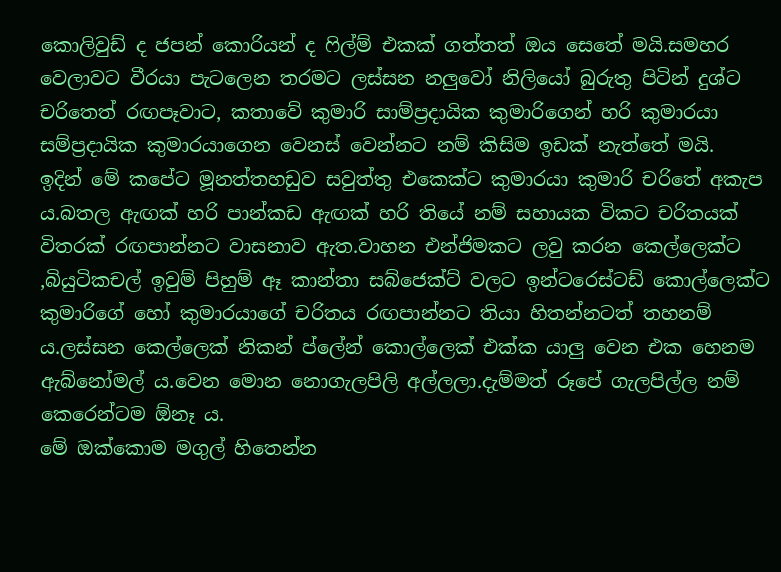කොලිවුඩ් ද ජපන් කොරියන් ද ෆිල්ම් එකක් ගත්තත් ඔය සෙතේ මයි.සමහර වෙලාවට වීරයා පැටලෙන තරමට ලස්සන නලුවෝ නිලියෝ බුරුතු පිටින් දුශ්ට චරිතෙත් රඟපෑවාට, කතාවේ කුමාරි සාම්ප්‍රදායික කුමාරිගෙන් හරි කුමාරයා සම්ප්‍රදායික කුමාරයාගෙන වෙනස් වෙන්නට නම් කිසිම ඉඩක් නැත්තේ මයි.
ඉදින් මේ කපේට මූනත්තහඩුව සවුත්තු එකෙක්ට කුමාරයා කුමාරි චරිතේ අකැප ය.බතල ඇඟක් හරි පාන්කඩ ඇඟක් හරි තියේ නම් සහායක විකට චරිතයක් විතරක් රඟපාන්නට වාසනාව ඇත.වාහන එන්ජිමකට ලවු කරන කෙල්ලෙක්ට ,බියුටිකචල් ඉවුම් පිහුම් ඈ කාන්තා සබ්ජෙක්ට් වලට ඉන්ටරෙස්ටඩ් කොල්ලෙක්ට කුමාරිගේ හෝ කුමාරයාගේ චරිතය රඟපාන්නට තියා හිතන්නටත් තහනම් ය.ලස්සන කෙල්ලෙක් නිකන් ප්ලේන් කොල්ලෙක් එක්ක යාලු වෙන එක හෙනම ඇබ්නෝමල් ය.වෙන මොන නොගැලපිලි අල්ලලා.දැම්මත් රූපේ ගැලපිල්ල නම් කෙරෙන්ටම ඕනෑ ය.
මේ ඔක්කොම මගුල් හිතෙන්න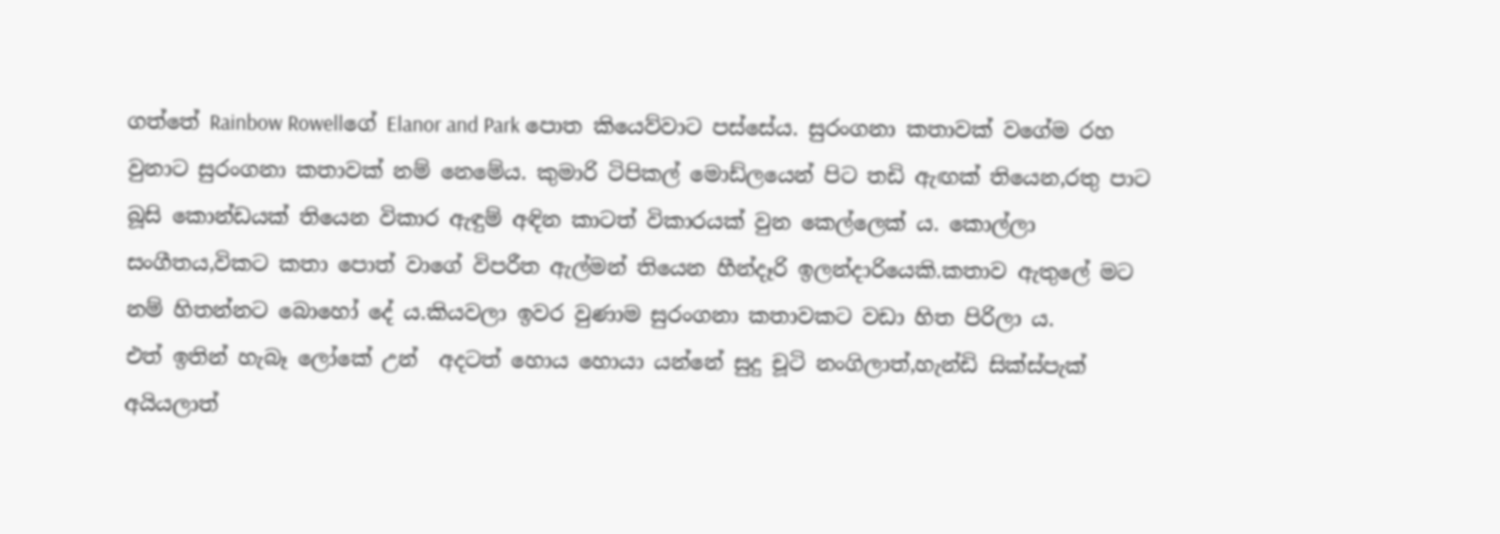ගත්තේ Rainbow Rowellගේ Elanor and Park පොත කියෙව්වාට පස්සේය. සුරංගනා කතාවක් වගේම රහ වුනාට සුරංගනා කතාවක් නම් නෙමේය. කුමාරි ටිපිකල් මොඩ්ලයෙන් පිට තඩි ඇඟක් තියෙන,රතු පාට බූසි කොන්ඩයක් තියෙන විකාර ඇඳුම් අඳින කාටත් විකාරයක් වුන කෙල්ලෙක් ය. කොල්ලා සංගීතය,විකට කතා පොත් වාගේ විපරීත ඇල්මන් තියෙන හීන්දෑරි ඉලන්දාරියෙකි.කතාව ඇතුලේ මට නම් හිතන්නට බොහෝ දේ ය.කියවලා ඉවර වුණාම සුරංගනා කතාවකට වඩා හිත පිරිලා ය.
එත් ඉතින් හැබෑ ලෝකේ උන්  අදටත් හොය හොයා යන්නේ සුදු චූටි නංගිලාත්,හැන්ඩි සික්ස්පැක් අයියලාත්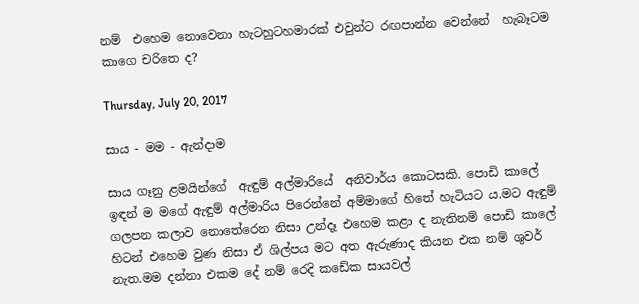නම්  එහෙම නොවෙනා හැටහුටහමාරක් එවුන්ට රඟපාන්න වෙන්නේ  හැබෑටම කාගෙ චරිතෙ ද?

Thursday, July 20, 2017

සාය - මම - ඇන්දාම

සාය ගෑනු ළමයින්ගේ  ඇඳුම් අල්මාරියේ  අනිවාර්ය කොටසකි. පොඩි කාලේ ඉඳන් ම මගේ ඇඳුම් අල්මාරිය පිරෙන්නේ අම්මාගේ හිතේ හැටියට ය.මට ඇඳුම් ගලපන කලාව නොතේරෙන නිසා උන්දෑ එහෙම කළා ද නැතිනම් පොඩි කාලේ හිටන් එහෙම වුණ නිසා ඒ ශිල්පය මට අත ඇරුණාද කියන එක නම් ශුවර් නැත.මම දන්නා එකම දේ නම් රෙදි කඩේක සායවල්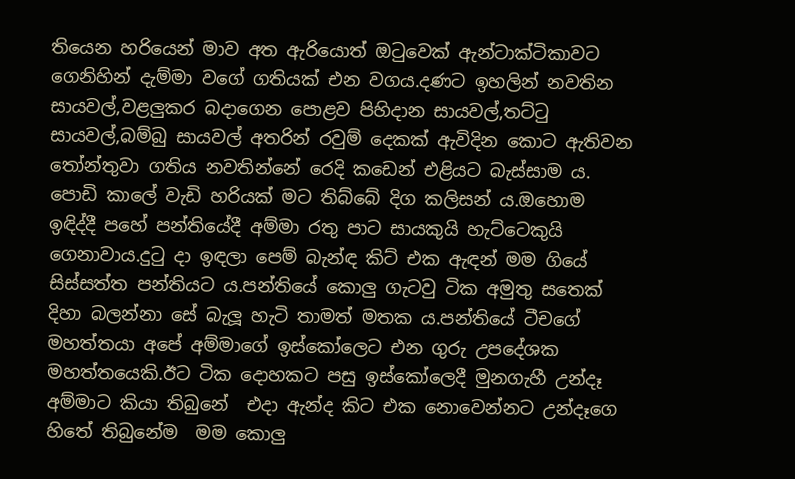තියෙන හරියෙන් මාව අත ඇරියොත් ඔටුවෙක් ඇන්ටාක්ටිකාවට ගෙනිහින් දැම්මා වගේ ගතියක් එන වගය.දණට ඉහලින් නවතින සායවල්,වළලුකර බදාගෙන පොළව පිහිදාන සායවල්,තට්ටු සායවල්,බම්බු සායවල් අතරින් රවුම් දෙකක් ඇවිදින කොට ඇතිවන තෝන්තුවා ගතිය නවතින්නේ රෙදි කඩෙන් එළියට බැස්සාම ය.
පොඩි කාලේ වැඩි හරියක් මට තිබ්බේ දිග කලිසන් ය.ඔහොම ඉඳිද්දී පහේ පන්තියේදී අම්මා රතු පාට සායකුයි හැට්ටෙකුයි ගෙනාවාය.දුටු දා ඉඳලා පෙම් බැන්ඳ කිට් එක ඇඳන් මම ගියේ සිස්සත්ත පන්තියට ය.පන්තියේ කොලු ගැටවු ටික අමුතු සතෙක් දිහා බලන්නා සේ බැලූ හැටි තාමත් මතක ය.පන්තියේ ටීචගේ මහත්තයා අපේ අම්මාගේ ඉස්කෝලෙට එන ගුරු උපදේශක මහත්තයෙකි.ඊට ටික දොහකට පසු ඉස්කෝලෙදී මුනගැහී උන්දෑ අම්මාට කියා තිබුනේ  එදා ඇන්ද කිට එක නොවෙන්නට උන්දෑගෙ හිතේ තිබුනේම  මම කොලු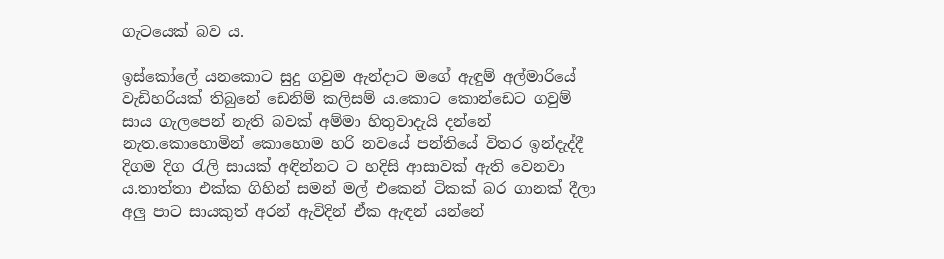ගැටයෙක් බව ය.

ඉස්කෝලේ යනකොට සුදු ගවුම ඇන්දාට මගේ ඇඳුම් අල්මාරියේ වැඩිහරියක් තිබුනේ ඩෙනිම් කලිසම් ය.කොට කොන්ඩෙට ගවුම් සාය ගැලපෙන් නැති බවක් අම්මා හිතුවාදැයි දන්නේ නැත.කොහොමින් කොහොම හරි නවයේ පන්තියේ විතර ඉන්දැද්දී දිගම දිග රැලි සායක් අඳින්නට ට හදිසි ආසාවක් ඇති වෙනවා ය.තාත්තා එක්ක ගිහින් සමන් මල් එකෙන් ටිකක් බර ගානක් දීලා අලු පාට සායකුත් අරන් ඇවිදින් ඒක ඇඳන් යන්නේ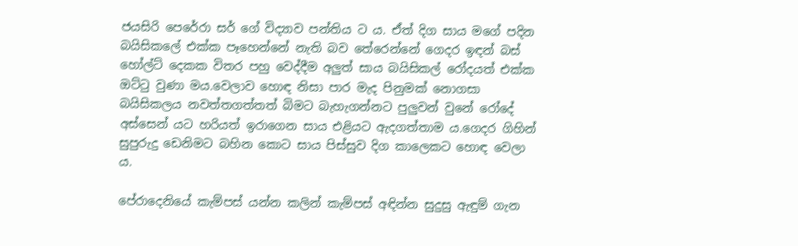ජයසිරි පෙරේරා සර් ගේ විද්‍යාව පන්තිය ට ය. ඒත් දිග සාය මගේ පදින බයිසිකලේ එක්ක පෑහෙන්නේ නැති බව තේරෙන්නේ ගෙදර ඉඳන් බස් හෝල්ට් දෙකක විතර පහු වෙද්දීම අලුත් සාය බයිසිකල් රෝදයත් එක්ක ඔට්ටු වුණා මය.වෙලාව හොඳ නිසා පාර මැද පිනුමක් නොගසා බයිසිකලය නවත්තගත්තත් බිමට බැහැගන්නට පුලුවන් වුනේ රෝදේ අස්සෙන් යට හරියත් ඉරාගෙන සාය එළියට ඇදගත්තාම ය.ගෙදර ගිහින් සුපුරුදු ඩෙනිමට බහින කොට සාය පිස්සුව දිග කාලෙකට හොඳ වෙලා ය.

පේරාදෙනියේ කැම්පස් යන්න කලින් කැම්පස් අඳින්න සුදුසු ඇඳුම් ගැන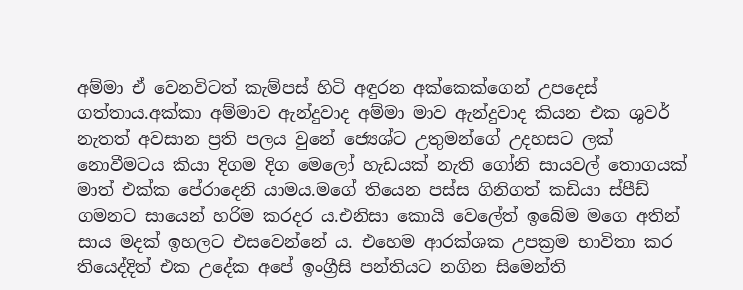අම්මා ඒ වෙනවිටත් කැම්පස් හිටි අඳුරන අක්කෙක්ගෙන් උපදෙස් ගත්තාය.අක්කා අම්මාව ඇන්දුවාද අම්මා මාව ඇන්දුවාද කියන එක ශුවර් නැතත් අවසාන ප්‍රති පලය වුනේ ජ්‍යෙශ්ට උතුමන්ගේ උදහසට ලක් නොවීමටය කියා දිගම දිග මෙලෝ හැඩයක් නැති ගෝනි සායවල් තොගයක් මාත් එක්ක පේරාදෙනි යාමය.මගේ තියෙන පස්ස ගිනිගත් කඩියා ස්පීඩ් ගමනට සායෙන් හරිම කරදර ය.එනිසා කොයි වෙලේත් ඉබේම මගෙ අතින් සාය මදක් ඉහලට එසවෙන්නේ ය. එහෙම ආරක්ශක උපක්‍රම භාවිතා කර තියෙද්දිත් එක උදේක අපේ ඉංග්‍රීසි පන්තියට නගින සිමෙන්ති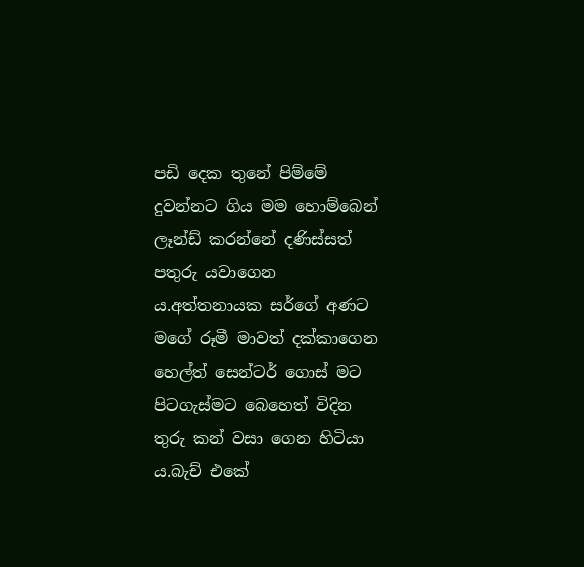පඩි දෙක තුනේ පිම්මේ දුවන්නට ගිය මම හොම්බෙන් ලෑන්ඩ් කරන්නේ දණිස්සත් පතුරු යවාගෙන ය.අත්තනායක සර්ගේ අණට මගේ රූමී මාවත් දක්කාගෙන හෙල්ත් සෙන්ටර් ගොස් මට පිටගැස්මට බෙහෙත් විදින තුරු කන් වසා ගෙන හිටියා ය.බැච් එකේ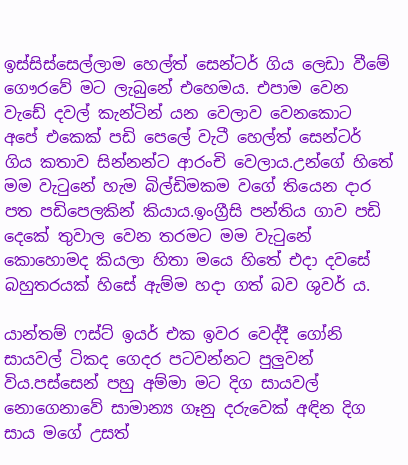ඉස්සිස්සෙල්ලාම හෙල්ත් සෙන්ටර් ගිය ලෙඩා වීමේ ගෞරවේ මට ලැබුනේ එහෙමය. එපාම වෙන වැඩේ දවල් කැන්ටින් යන වෙලාව වෙනකොට අපේ එකෙක් පඩි පෙලේ වැටී හෙල්ත් සෙන්ටර් ගිය කතාව සින්නන්ට ආරංචි වෙලාය.උන්ගේ හිතේ මම වැටුනේ හැම බිල්ඩිමකම වගේ තියෙන දාර පත පඩිපෙලකින් කියාය.ඉංග්‍රීසි පන්තිය ගාව පඩි දෙකේ තුවාල වෙන තරමට මම වැටුනේ කොහොමද කියලා හිතා මයෙ හිතේ එදා දවසේ බහුතරයක් හිසේ ඇම්ම හදා ගත් බව ශුවර් ය.

යාන්තම් ෆස්ට් ඉයර් එක ඉවර වෙද්දී ගෝනි සායවල් ටිකද ගෙදර පටවන්නට පුලුවන් විය.පස්සෙන් පහු අම්මා මට දිග සායවල් නොගෙනාවේ සාමාන්‍ය ගෑනු දරුවෙක් අඳින දිග සාය මගේ උසත්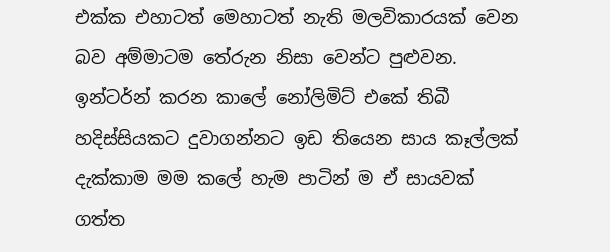එක්ක එහාටත් මෙහාටත් නැති මලවිකාරයක් වෙන බව අම්මාටම තේරුන නිසා වෙන්ට පුළුවන.
ඉන්ටර්න් කරන කාලේ නෝලිමිට් එකේ තිබී හදිස්සියකට දුවාගන්නට ඉඩ තියෙන සාය කෑල්ලක් දැක්කාම මම කලේ හැම පාටින් ම ඒ සායවක් ගත්ත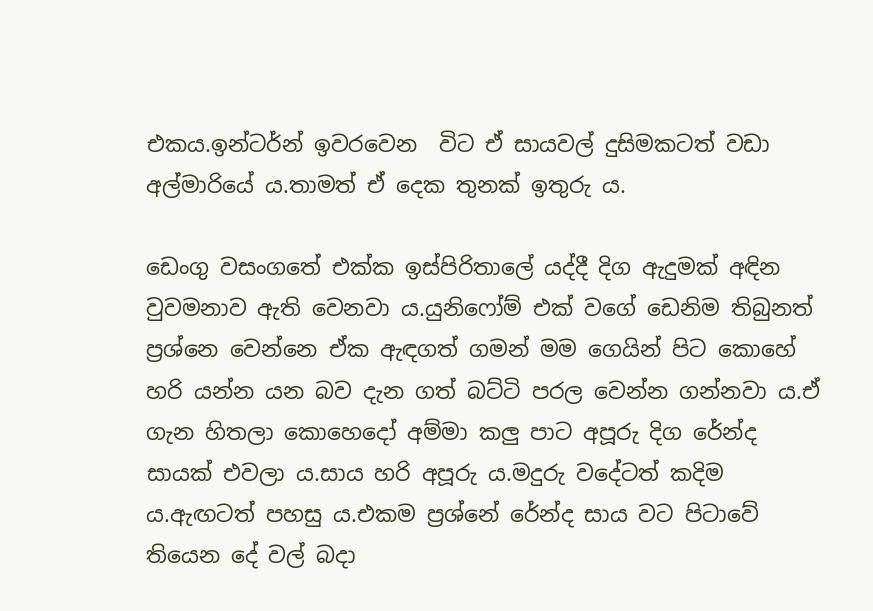එකය.ඉන්ටර්න් ඉවරවෙන  විට ඒ සායවල් දුසිමකටත් වඩා අල්මාරියේ ය.තාමත් ඒ දෙක තුනක් ඉතුරු ය.

ඩෙංගු වසංගතේ එක්ක ඉස්පිරිතාලේ යද්දී දිග ඇදුමක් අඳින වුවමනාව ඇති වෙනවා ය.යුනිෆෝම් එක් වගේ ඩෙනිම තිබුනත් ප්‍රශ්නෙ වෙන්නෙ ඒක ඇඳගත් ගමන් මම ගෙයින් පිට කොහේ හරි යන්න යන බව දැන ගත් බට්ටි පරල වෙන්න ගන්නවා ය.ඒ ගැන හිතලා කොහෙදෝ අම්මා කලු පාට අපූරු දිග රේන්ද සායක් එවලා ය.සාය හරි අපූරු ය.මදුරු වදේටත් කදිම ය.ඇඟටත් පහසු ය.එකම ප්‍රශ්නේ රේන්ද සාය වට පිටාවේ තියෙන දේ වල් බදා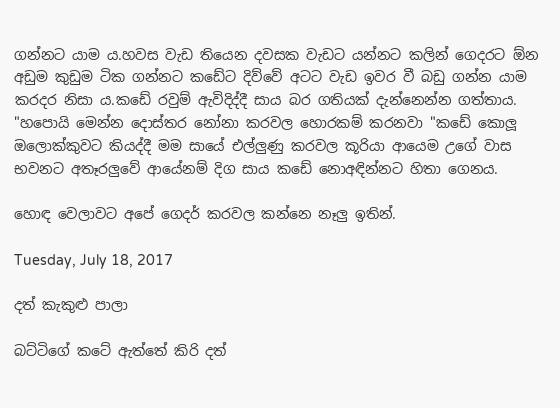ගන්නට යාම ය.හවස වැඩ තියෙන දවසක වැඩට යන්නට කලින් ගෙදරට ඕන අඩුම කුඩුම ටික ගන්නට කඩේට දිව්වේ අටට වැඩ ඉවර වී බඩු ගන්න යාම කරදර නිසා ය.කඩේ රවුම් ඇවිදිද්දී සාය බර ගතියක් දැන්නෙන්න ගත්තාය. "හපොයි මෙන්න දොස්තර නෝනා කරවල හොරකම් කරනවා "කඩේ කොලූ ඔලොක්කුවට කියද්දී මම සායේ එල්ලුණු කරවල කූරියා ආයෙම උගේ වාස භවනට අතෑරලුවේ ආයේනම් දිග සාය කඩේ නොඅඳින්නට හිතා ගෙනය.

හොඳ වෙලාවට අපේ ගෙදර් කරවල කන්නෙ නෑලු ඉතින්.

Tuesday, July 18, 2017

දත් කැකුළු පාලා

බට්ටිගේ කටේ ඇත්තේ කිරි දත්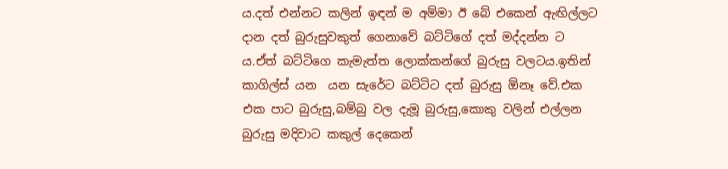ය.දත් එන්නට කලින් ඉඳන් ම අම්මා ඊ බේ එකෙන් ඇඟිල්ලට දාන දත් බුරුසුවකුත් ගෙනාවේ බට්ටිගේ දත් මද්දන්න ට ය.ඒත් බට්ටිගෙ කැමැත්ත ලොක්කන්ගේ බුරුසු වලටය.ඉතින් කාගිල්ස් යන  යන සැරේට බට්ටිට දත් බුරුසු ඕනෑ වේ.එක එක පාට බුරුසු,බම්බු වල දැමූ බුරුසු,කොකු වලින් එල්ලන බුරුසු මදිවාට කකුල් දෙකෙන්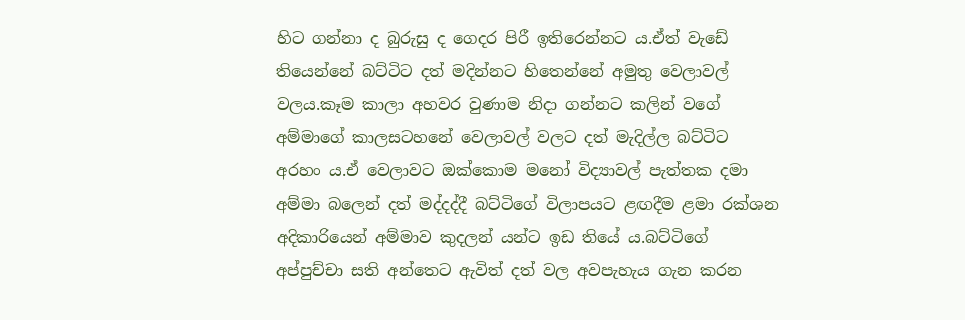හිට ගන්නා ද බුරුසු ද ගෙදර පිරී ඉතිරෙන්නට ය.ඒත් වැඩේ තියෙන්නේ බට්ටිට දත් මදින්නට හිතෙන්නේ අමුතු වෙලාවල් වලය.කෑම කාලා අහවර වුණාම නිදා ගන්නට කලින් වගේ අම්මාගේ කාලසටහනේ වෙලාවල් වලට දත් මැදිල්ල බට්ටිට අරහං ය.ඒ වෙලාවට ඔක්කොම මනෝ විද්‍යාවල් පැත්තක දමා අම්මා බලෙන් දත් මද්දද්දී බට්ටිගේ විලාපයට ළඟදීම ළමා රක්ශන අදිකාරියෙන් අම්මාව කුදලන් යන්ට ඉඩ තියේ ය.බට්ටිගේ අප්පුච්චා සති අන්තෙට ඇවිත් දත් වල අවපැහැය ගැන කරන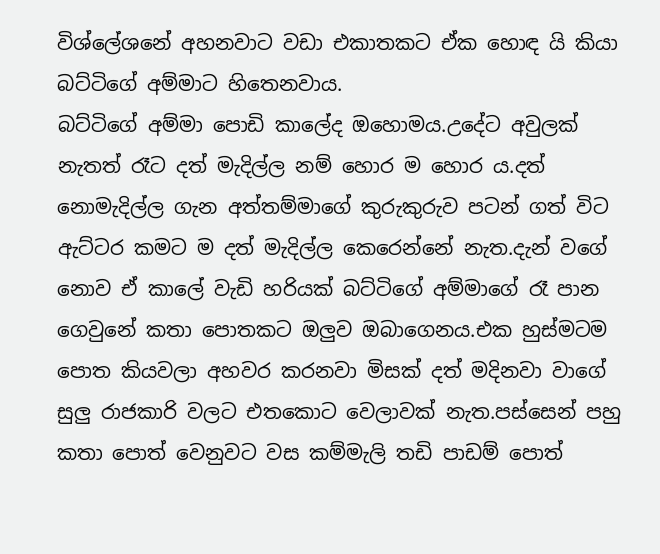විශ්ලේශනේ අහනවාට වඩා එකාතකට ඒක හොඳ යි කියා බට්ටිගේ අම්මාට හිතෙනවාය.
බට්ටිගේ අම්මා පොඩි කාලේද ඔහොමය.උදේට අවුලක් නැතත් රෑට දත් මැදිල්ල නම් හොර ම හොර ය.දත් නොමැදිල්ල ගැන අත්තම්මාගේ කුරුකුරුව පටන් ගත් විට ඇට්ටර කමට ම දත් මැදිල්ල කෙරෙන්නේ නැත.දැන් වගේ නොව ඒ කාලේ වැඩි හරියක් බට්ටිගේ අම්මාගේ රෑ පාන ගෙවුනේ කතා පොතකට ඔලුව ඔබාගෙනය.එක හුස්මටම පොත කියවලා අහවර කරනවා මිසක් දත් මදිනවා වාගේ සුලු රාජකාරි වලට එතකොට වෙලාවක් නැත.පස්සෙන් පහු කතා පොත් වෙනුවට වස කම්මැලි තඩි පාඩම් පොත්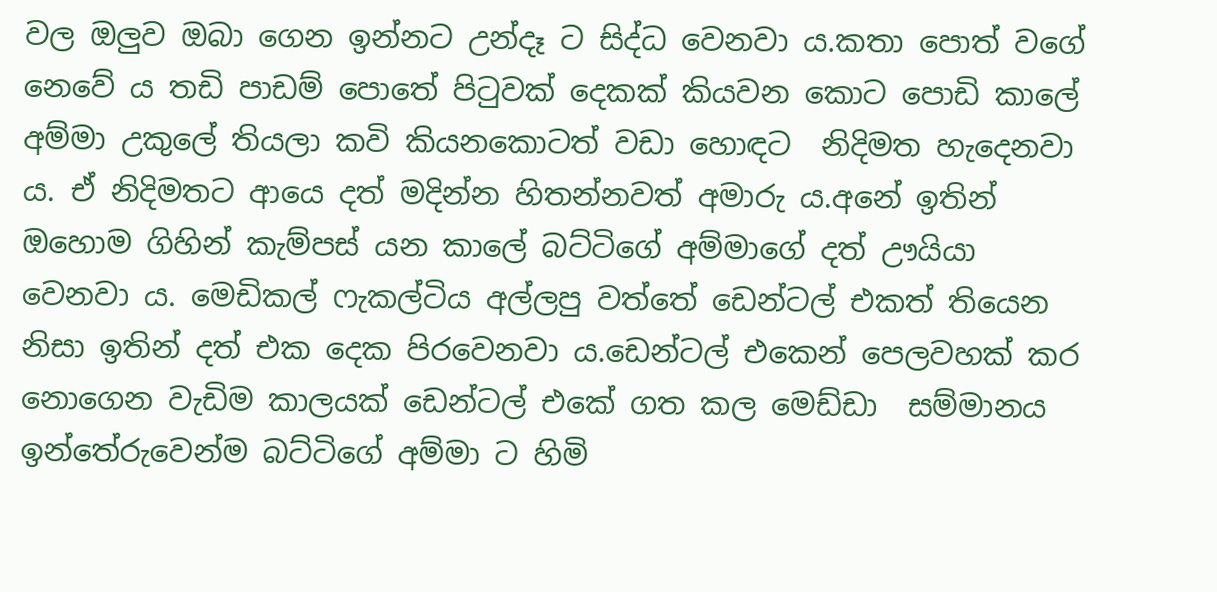වල ඔලුව ඔබා ගෙන ඉන්නට උන්දෑ ට සිද්ධ වෙනවා ය.කතා පොත් වගේ නෙවේ ය තඩි පාඩම් පොතේ පිටුවක් දෙකක් කියවන කොට පොඩි කාලේ අම්මා උකුලේ තියලා කවි කියනකොටත් වඩා හොඳට  නිදිමත හැදෙනවා ය. ඒ නිදිමතට ආයෙ දත් මදින්න හිතන්නවත් අමාරු ය.අනේ ඉතින් ඔහොම ගිහින් කැම්පස් යන කාලේ බට්ටිගේ අම්මාගේ දත් ඌයියා වෙනවා ය. මෙඩිකල් ෆැකල්ටිය අල්ලපු වත්තේ ඩෙන්ටල් එකත් තියෙන නිසා ඉතින් දත් එක දෙක පිරවෙනවා ය.ඩෙන්ටල් එකෙන් පෙලවහක් කර නොගෙන වැඩිම කාලයක් ඩෙන්ටල් එකේ ගත කල මෙඩ්ඩා  සම්මානය ඉන්තේරුවෙන්ම බට්ටිගේ අම්මා ට හිමි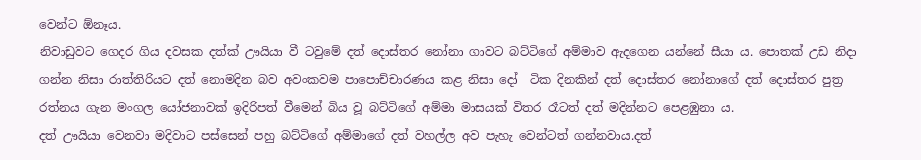වෙන්ට ඕනෑය.
නිවාඩුවට ගෙදර ගිය දවසක දත්ක් ඌයියා වී ටවුමේ දත් දොස්තර නෝනා ගාවට බට්ටිගේ අම්මාව ඇදගෙන යන්නේ සීයා ය. පොතක් උඩ නිදා ගන්න නිසා රාත්තිරියට දත් නොමදින බව අවංකවම පාපොච්චාරණය කළ නිසා දෝ  ටික දිනකින් දත් දොස්තර නෝනාගේ දත් දොස්තර පුත්‍ර රත්නය ගැන මංගල යෝජනාවක් ඉදිරිපත් වීමෙන් බිය වූ බට්ටිගේ අම්මා මාසයක් විතර රෑටත් දත් මදින්නට පෙළඹුනා ය.
දත් ඌයියා වෙනවා මදිවාට පස්සෙන් පහු බට්ටිගේ අම්මාගේ දත් වහල්ල අව පැහැ වෙන්ටත් ගන්නවාය.දත්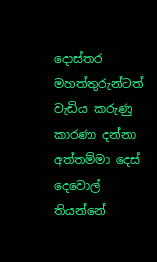දොස්තර මහත්තුරුන්ටත් වැඩිය කරුණු කාරණා දන්නා අත්තම්මා දෙස් දෙවොල් තියන්නේ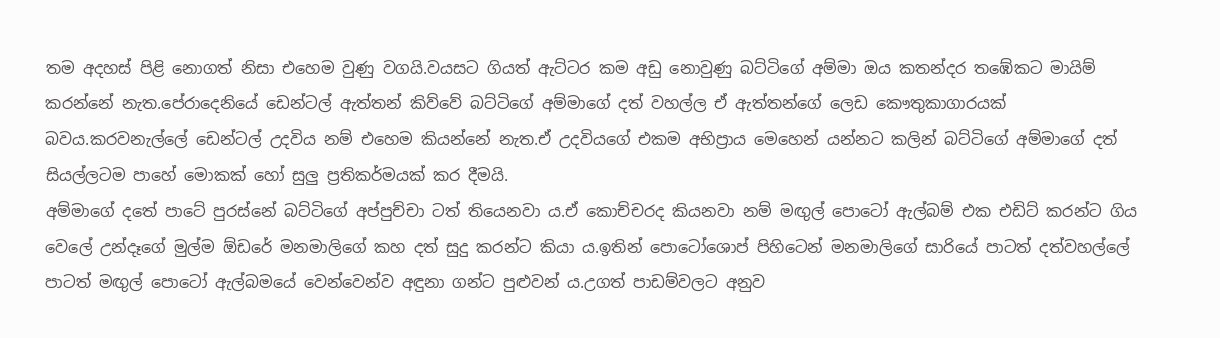තම අදහස් පිළි නොගත් නිසා එහෙම වුණු වගයි.වයසට ගියත් ඇට්ටර කම අඩු නොවුණු බට්ටිගේ අම්මා ඔය කතන්දර තඹේකට මායිම් කරන්නේ නැත.පේරාදෙනියේ ඩෙන්ටල් ඇත්තන් කිව්වේ බට්ටිගේ අම්මාගේ දත් වහල්ල ඒ ඇත්තන්ගේ ලෙඩ කෞතුකාගාරයක් බවය.කරවනැල්ලේ ඩෙන්ටල් උදවිය නම් එහෙම කියන්නේ නැත.ඒ උදවියගේ එකම අභිප්‍රාය මෙහෙන් යන්නට කලින් බට්ටිගේ අම්මාගේ දත් සියල්ලටම පාහේ මොකක් හෝ සුලු ප්‍රතිකර්මයක් කර දීමයි.
අම්මාගේ දතේ පාටේ පුරස්නේ බට්ටිගේ අප්පුච්චා ටත් තියෙනවා ය.ඒ කොච්චරද කියනවා නම් මඟුල් පොටෝ ඇල්බම් එක එඩිට් කරන්ට ගිය වෙලේ උන්දෑගේ මුල්ම ඕඩරේ මනමාලිගේ කහ දත් සුදු කරන්ට කියා ය.ඉතින් පොටෝශොප් පිහිටෙන් මනමාලිගේ සාරියේ පාටත් දත්වහල්ලේ පාටත් මඟුල් පොටෝ ඇල්බමයේ වෙන්වෙන්ව අඳුනා ගන්ට පුළුවන් ය.උගත් පාඩම්වලට අනුව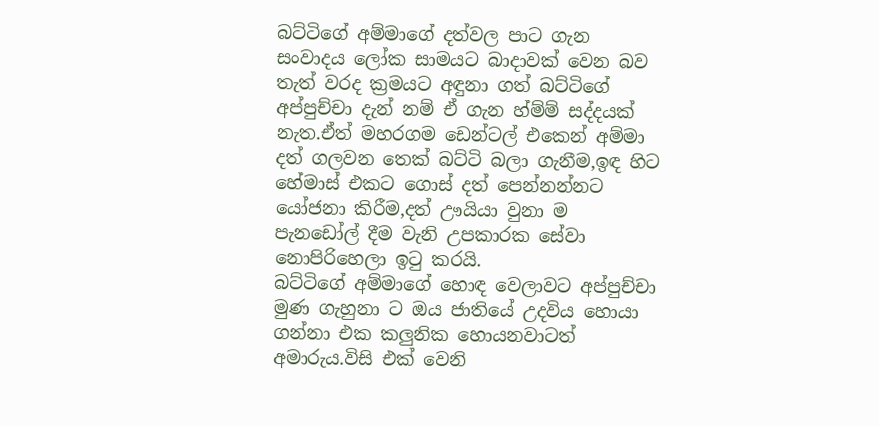බට්ටිගේ අම්මාගේ දත්වල පාට ගැන සංවාදය ලෝක සාමයට බාදාවක් වෙන බව තැත් වරද ක්‍රමයට අඳුනා ගත් බට්ටිගේ අප්පුච්චා දැන් නම් ඒ ගැන හ්ම්ම් සද්දයක් නැත.ඒත් මහරගම ඩෙන්ටල් එකෙන් අම්මා දත් ගලවන තෙක් බට්ටි බලා ගැනීම,ඉඳ හිට හේමාස් එකට ගොස් දත් පෙන්නන්නට යෝජනා කිරීම,දත් ඌයියා වුනා ම පැනඩෝල් දීම වැනි උපකාරක සේවා නොපිරිහෙලා ඉටු කරයි.
බට්ටිගේ අම්මාගේ හොඳ වෙලාවට අප්පුච්චා මුණ ගැහුනා ට ඔය ජාතියේ උදවිය හොයා ගන්නා එක කලුනික හොයනවාටත් අමාරුය.විසි එක් වෙනි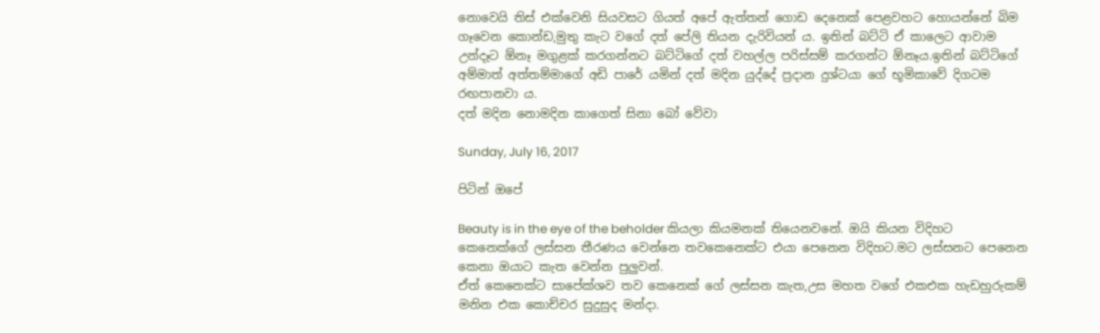නොවෙයි තිස් එක්වෙනි සියවසට ගියත් අපේ ඇත්තන් ගොඩ දෙනෙක් පෙළවහට හොයන්නේ බිම ගෑවෙන කොන්ඩ,මුතු කැට වගේ දත් පේලි තියන දැරිවියන් ය. ඉතින් බට්ටි ඒ කාලෙට ආවාම උන්දෑට ඕනෑ මගුළක් කරගන්නට බට්ටිගේ දත් වහල්ල පරිස්සම් කරගන්ට ඕනෑය.ඉතින් බට්ටිගේ අම්මාත් අත්තම්මාගේ අඩි පාරේ යමින් දත් මදින යුද්දේ ප්‍රදාන දුශ්ටයා ගේ භූමිකාවේ දිගටම රඟපානවා ය.
දත් මදින නොමදින කාගෙත් සිනා බෝ වේවා

Sunday, July 16, 2017

පිටින් ඔපේ

Beauty is in the eye of the beholder කියලා කියමනක් තියෙනවනේ. ඔයි කියන විදිහට කෙනෙක්ගේ ලස්සන තීරණය වෙන්නෙ තවකෙනෙක්ට එයා පෙනෙන විදිහට.මට ලස්සනට පෙනෙන කෙනා ඔයාට කැත වෙන්න පුලුවන්.
ඒත් කෙනෙක්ට සාපේක්ශව තව කෙනෙක් ගේ ලස්සන කැත,උස මහත වගේ එකඑක හැඩහුරුකම් මනින එක කොච්චර සුදුසුද මන්දා.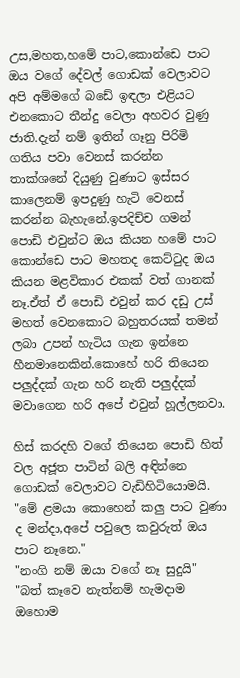උස,මහත,හමේ පාට,කොන්ඩෙ පාට ඔය වගේ දේවල් ගොඩක් වෙලාවට අපි අම්මගේ බඩේ ඉඳලා එළියට එනකොට තීන්දු වෙලා අහවර වුණු ජාති.දැන් නම් ඉතින් ගෑනු පිරිමි ගතිය පවා වෙනස් කරන්න තාක්ශනේ දියුණු වුණාට ඉස්සර කාලෙනම් ඉපදුණු හැටි වෙනස් කරන්න බැහැනේ.ඉපදිච්ච ගමන් පොඩි එවුන්ට ඔය කියන හමේ පාට කොන්ඩෙ පාට මහතද කෙට්ටුද ඔය කියන මළවිකාර එකක් වත් ගානක් නෑ.ඒත් ඒ පොඩි එවුන් කර දඩු උස් මහත් වෙනකොට බහුතරයක් තමන් ලබා උපන් හැටිය ගැන ඉන්නෙ හීනමානෙකින්.කොහේ හරි තියෙන පලුද්දක් ගැන හරි නැති පලුද්දක් මවාගෙන හරි අපේ එවුන් හූල්ලනවා.

හිස් කරදහි වගේ තියෙන පොඩි හිත් වල අජූත පාටින් බලි අඳින්නෙ ගොඩක් වෙලාවට වැඩිහිටියොමයි.
"මේ ළමයා කොහෙන් කලු පාට වුණා ද මන්දා,අපේ පවුලෙ කවුරුත් ඔය පාට නෑනෙ."
"නංගි නම් ඔයා වගේ නෑ සුදුයි"
"බත් කෑවෙ නැත්නම් හැමදාම ඔහොම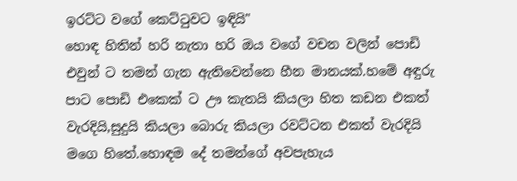ඉරට්ට වගේ කෙට්ටුවට ඉඳියි"
හොඳ හිතින් හරි නැතා හරි ඔය වගේ වචන වලින් පොඩි එවුන් ට තමන් ගැන ඇතිවෙන්නෙ හීන මානයක්.හමේ අඳුරු පාට පොඩි එකෙක් ට ඌ කැතයි කියලා හිත කඩන එකත් වැරදියි,සුදුයි කියලා බොරු කියලා රවට්ටන එකත් වැරදියි මගෙ හිතේ.හොඳම දේ තමන්ගේ අවපැහැය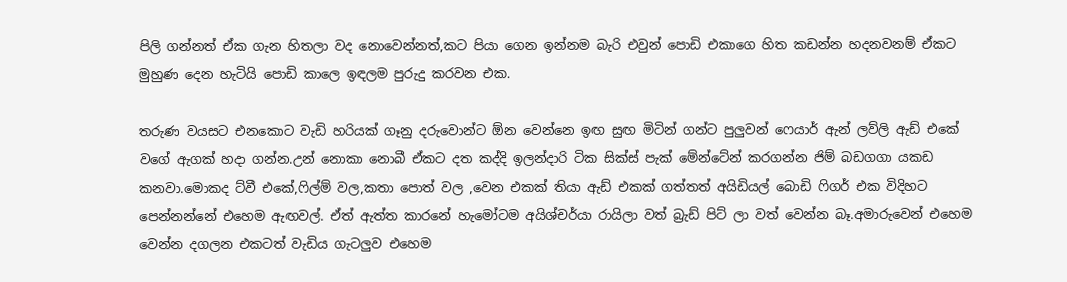පිලි ගන්නත් ඒක ගැන හිතලා වද නොවෙන්නත්,කට පියා ගෙන ඉන්නම බැරි එවුන් පොඩි එකාගෙ හිත කඩන්න හදනවනම් ඒකට මුහුණ දෙන හැටියි පොඩි කාලෙ ඉඳලම පුරුදු කරවන එක.

තරුණ වයසට එනකොට වැඩි හරියක් ගෑනු දරුවොන්ට ඕන වෙන්නෙ ඉඟ සුඟ මිටින් ගන්ට පුලුවන් ෆෙයාර් ඇන් ලව්ලි ඇඩ් එකේ වගේ ඇගක් හදා ගන්න.උන් නොකා නොබී ඒකට දත කද්දි ඉලන්දාරි ටික සික්ස් පැක් මේන්ටේන් කරගන්න ජිම් බඩගගා යකඩ කනවා.මොකද ට්වී එකේ,ෆිල්ම් වල,කතා පොත් වල ,වෙන එකක් තියා ඇඩ් එකක් ගත්තත් අයිඩියල් බොඩි ෆිගර් එක විදිහට පෙන්නන්නේ එහෙම ඇඟවල්. ඒත් ඇත්ත කාරනේ හැමෝටම අයිශ්චර්යා රායිලා වත් බ්‍රැඩ් පිට් ලා වත් වෙන්න බෑ.අමාරුවෙන් එහෙම වෙන්න දගලන එකටත් වැඩිය ගැටලුව එහෙම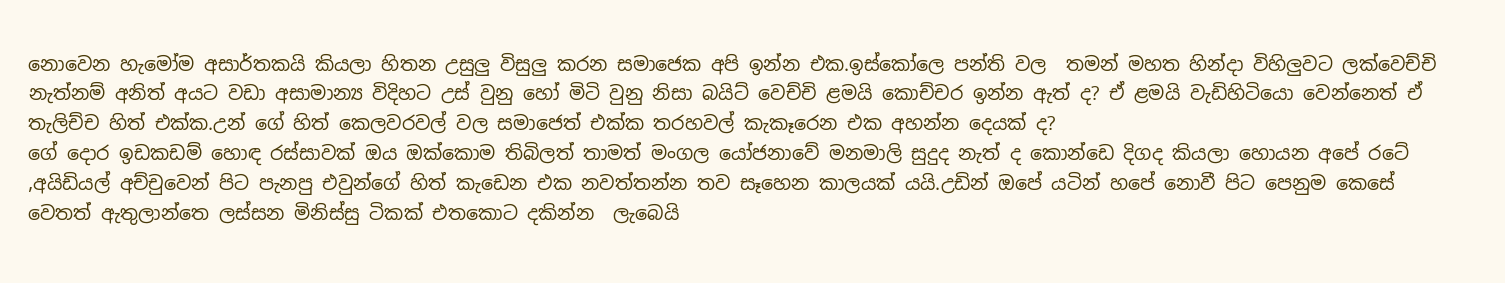නොවෙන හැමෝම අසාර්තකයි කියලා හිතන උසුලු විසුලු කරන සමාජෙක අපි ඉන්න එක.ඉස්කෝලෙ පන්ති වල  තමන් මහත හින්දා විහිලුවට ලක්වෙච්චි නැත්නම් අනිත් අයට වඩා අසාමාන්‍ය විදිහට උස් වුනු හෝ මිටි වුනු නිසා බයිට් වෙච්චි ළමයි කොච්චර ඉන්න ඇත් ද? ඒ ළමයි වැඩිහිටියො වෙන්නෙත් ඒ තැලිච්ච හිත් එක්ක.උන් ගේ හිත් කෙලවරවල් වල සමාජෙත් එක්ක තරහවල් කැකෑරෙන එක අහන්න දෙයක් ද?
ගේ දොර ඉඩකඩම් හොඳ රස්සාවක් ඔය ඔක්කොම තිබිලත් තාමත් මංගල යෝජනාවේ මනමාලි සුදුද නැත් ද කොන්ඩෙ දිගද කියලා හොයන අපේ රටේ ,අයිඩියල් අච්චුවෙන් පිට පැනපු එවුන්ගේ හිත් කැඩෙන එක නවත්තන්න තව සෑහෙන කාලයක් යයි.උඩින් ඔපේ යටින් හපේ නොවී පිට පෙනුම කෙසේ වෙතත් ඇතුලාන්තෙ ලස්සන මිනිස්සු ටිකක් එතකොට දකින්න  ලැබෙයි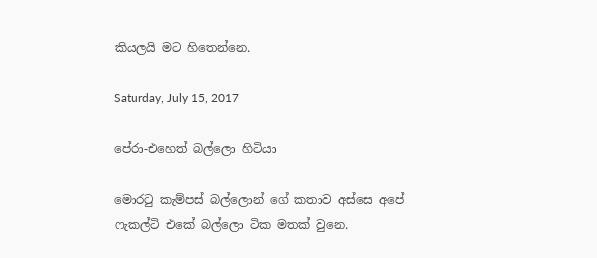කියලයි මට හිතෙන්නෙ.

Saturday, July 15, 2017

පේරා-එහෙත් බල්ලො හිටියා

මොරටු කැම්පස් බල්ලොන් ගේ කතාව අස්සෙ අපේ  ෆැකල්ටි එකේ බල්ලො ටික මතක් වුනෙ.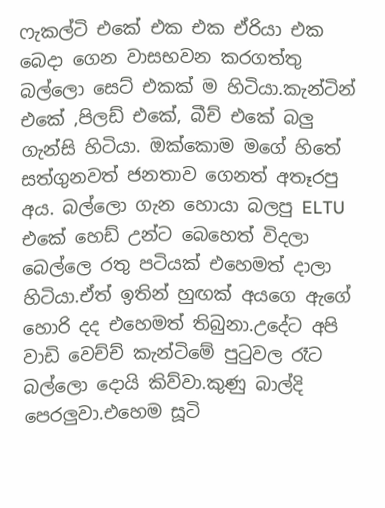ෆැකල්ටි එකේ එක එක ඒරියා එක බෙදා ගෙන වාසභවන කරගත්තු බල්ලො සෙට් එකක් ම හිටියා.කැන්ටින් එකේ ,පිලඩ් එකේ, බීච් එකේ බලු ගැන්සි හිටියා. ඔක්කොම මගේ හිතේ සත්ගුනවත් ජනතාව ගෙනත් අතෑරපු අය. බල්ලො ගැන හොයා බලපු ELTU එකේ හෙඩ් උන්ට බෙහෙත් විදලා බෙල්ලෙ රතු පටියක් එහෙමත් දාලා හිටියා.ඒත් ඉතින් හුඟක් අයගෙ ඇගේ හොරි දද එහෙමත් තිබුනා.උදේට අපි වාඩි වෙච්ච් කැන්ටිමේ පුටුවල රෑට බල්ලො දොයි කිව්වා.කුණු බාල්දි පෙරලුවා.එහෙම සූටි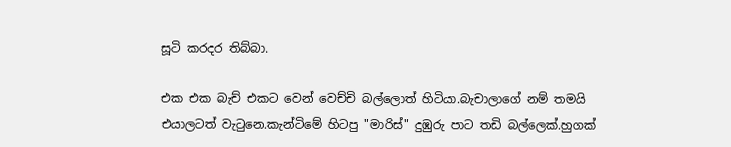සූටි කරදර තිබ්බා.

එක එක බැච් එකට වෙන් වෙච්චි බල්ලොත් හිටියා.බැචාලාගේ නම් තමයි එයාලටත් වැටුනෙ.කැන්ටිමේ හිටපු "මාරිස්" දුඹුරු පාට තඩි බල්ලෙක්.හුගක්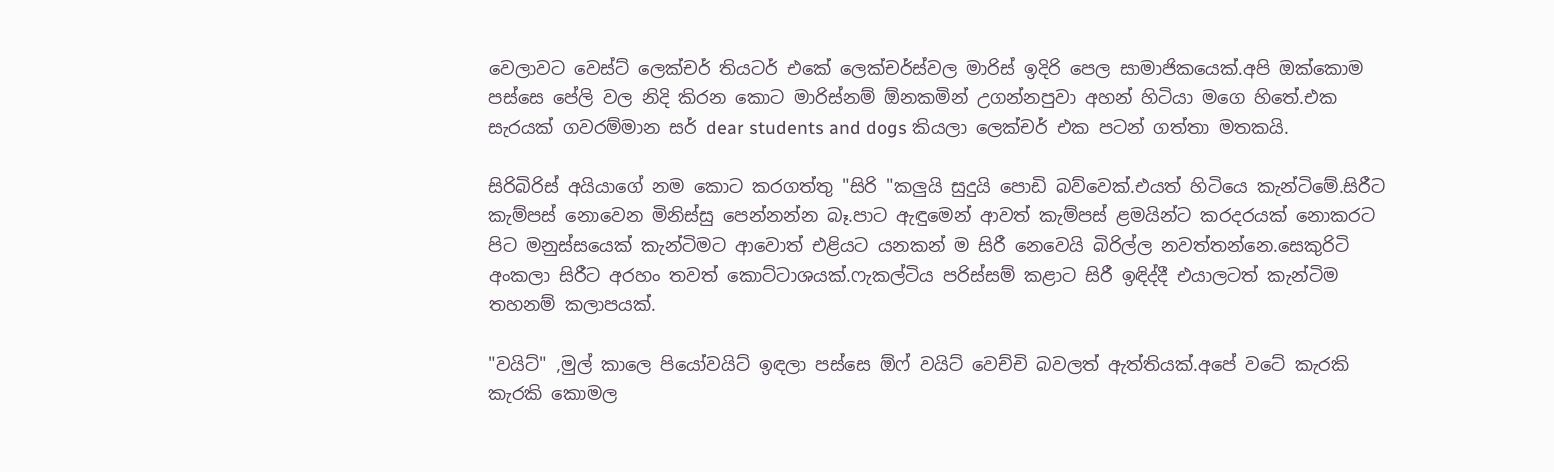වෙලාවට වෙස්ට් ලෙක්චර් තියටර් එකේ ලෙක්චර්ස්වල මාරිස් ඉදිරි පෙල සාමාජිකයෙක්.අපි ඔක්කොම පස්සෙ පේලි වල නිදි කිරන කොට මාරිස්නම් ඕනකමින් උගන්නපුවා අහන් හිටියා මගෙ හිතේ.එක සැරයක් ගවරම්මාන සර් dear students and dogs කියලා ලෙක්චර් එක පටන් ගත්තා මතකයි.

සිරිබිරිස් අයියාගේ නම කොට කරගත්තු "සිරි "කලුයි සුදුයි පොඩි බව්වෙක්.එයත් හිටියෙ කැන්ටිමේ.සිරීට කැම්පස් නොවෙන මිනිස්සු පෙන්නන්න බෑ.පාට ඇඳුමෙන් ආවත් කැම්පස් ළමයින්ට කරදරයක් නොකරට පිට මනුස්සයෙක් කැන්ටිමට ආවොත් එළියට යනකන් ම සිරී නෙවෙයි බිරිල්ල නවත්තන්නෙ.සෙකුරිටි අංකලා සිරීට අරහං තවත් කොට්ටාශයක්.ෆැකල්ටිය පරිස්සම් කළාට සිරී ඉඳිද්දී එයාලටත් කැන්ටිම තහනම් කලාපයක්.

"වයිට්" ,මුල් කාලෙ පියෝවයිට් ඉඳලා පස්සෙ ඕෆ් වයිට් වෙච්චි බවලත් ඇත්තියක්.අපේ වටේ කැරකි කැරකි කොමල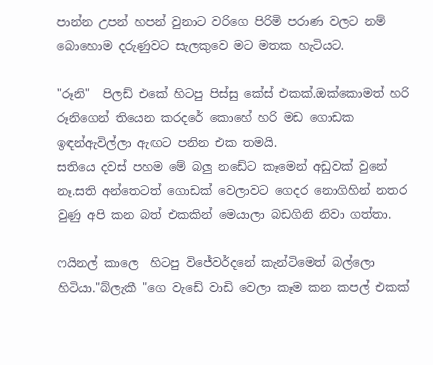පාන්න උපන් හපන් වුනාට වරිගෙ පිරිමි පරාණ වලට නම් බොහොම දරුණුවට සැලකුවෙ මට මතක හැටියට.

"රූනි"  පිලඩ් එකේ හිටපු පිස්සු කේස් එකක්.ඔක්කොමත් හරි රූනිගෙන් තියෙන කරදරේ කොහේ හරි මඩ ගොඩක ඉඳන්ඇවිල්ලා ඇඟට පනින එක තමයි.
සතියෙ දවස් පහම මේ බලු නඩේට කෑමෙන් අඩුවක් වුනේ නෑ.සති අන්තෙටත් ගොඩක් වෙලාවට ගෙදර නොගිහින් නතර වුණු අපි කන බත් එකකින් මෙයාලා බඩගිනි නිවා ගත්තා.

ෆයිනල් කාලෙ  හිටපු විජේවර්දනේ කැන්ටිමෙත් බල්ලො හිටියා."බ්ලැකී "ගෙ වැඩේ වාඩි වෙලා කෑම කන කපල් එකක්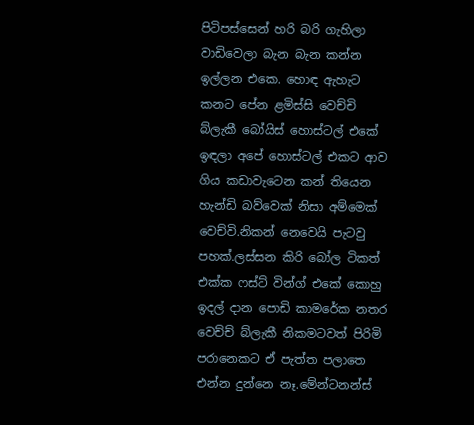පිටිපස්සෙන් හරි බරි ගැහිලා වාඩිවෙලා බැන බැන කන්න ඉල්ලන එකෙ. හොඳ ඇහැට කනට පේන ළමිස්සි වෙච්චි බ්ලැකී බෝයිස් හොස්ටල් එකේ ඉඳලා අපේ හොස්ටල් එකට ආව ගිය කඩාවැටෙන කන් තියෙන හැන්ඩි බව්වෙක් නිසා අම්මෙක් වෙච්වි.නිකන් නෙවෙයි පැටවු පහක්.ලස්සන කිරි බෝල ටිකත් එක්ක ෆස්ට් වින්ග් එකේ කොහු ඉදල් දාන පොඩි කාමරේක නතර වෙච්ච් බ්ලැකී නිකමටවත් පිරිමි පරානෙකට ඒ පැත්ත පලාතෙ එන්න දුන්නෙ නෑ.මේන්ටනන්ස්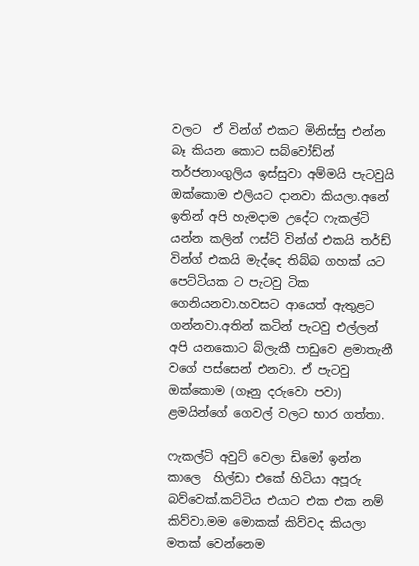වලට  ඒ වින්ග් එකට මිනිස්සු එන්න බෑ කියන කොට සබ්වෝඩ්න් තර්ජනාංගුලිය ඉස්සුවා අම්මයි පැටවුයි ඔක්කොම එලියට දානවා කියලා.අනේ ඉතින් අපි හැමදාම උදේට ෆැකල්ටි යන්න කලින් ෆස්ට් වින්ග් එකයි තර්ඩ් වින්ග් එකයි මැද්දෙ තිබ්බ ගහක් යට පෙට්ටියක ට පැටවු ටික ගෙනියනවා.හවසට ආයෙත් ඇතුළට ගන්නවා.අතින් කටින් පැටවු එල්ලන් අපි යනකොට බ්ලැකී පාඩුවෙ ළමාතැනී වගේ පස්සෙන් එනවා. ඒ පැටවු ඔක්කොම (ගෑනු දරුවො පවා) ළමයින්ගේ ගෙවල් වලට භාර ගත්තා.

ෆැකල්ටි අවුට් වෙලා ඩිමෝ ඉන්න කාලෙ  හිල්ඩා එකේ හිටියා අපූරු බව්වෙක්.කට්ටිය එයාට එක එක නම් කිව්වා.මම මොකක් කිව්වද කියලා මතක් වෙන්නෙම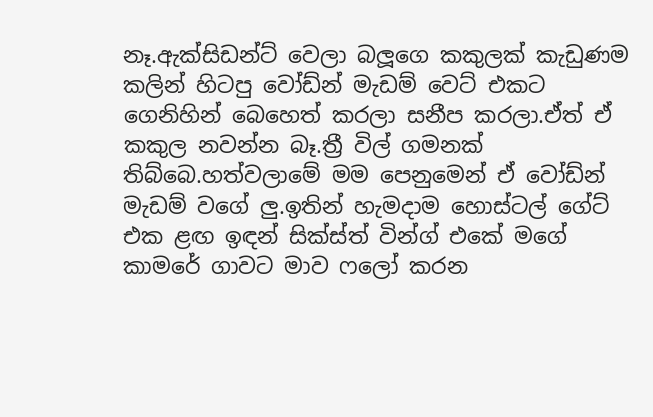නෑ.ඇක්සිඩන්ට් වෙලා බලූගෙ කකුලක් කැඩුණම කලින් හිටපු වෝඩ්න් මැඩම් වෙට් එකට ගෙනිහින් බෙහෙත් කරලා සනීප කරලා.ඒත් ඒ කකුල නවන්න බෑ.ත්‍රී විල් ගමනක් තිබ්බෙ.හත්වලාමේ මම පෙනුමෙන් ඒ වෝඩ්න් මැඩම් වගේ ලු.ඉතින් හැමදාම හොස්ටල් ගේට් එක ළඟ ඉඳන් සික්ස්ත් වින්ග් එකේ මගේ කාමරේ ගාවට මාව ෆලෝ කරන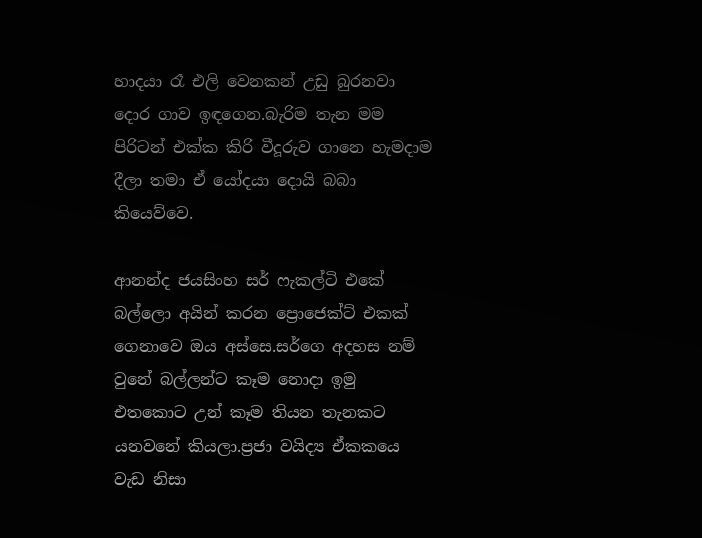හාදයා රෑ එලි වෙනකන් උඩු බුරනවා දොර ගාව ඉඳගෙන.බැරිම තැන මම පිරිටන් එක්ක කිරි වීදූරුව ගානෙ හැමදාම දීලා තමා ඒ යෝදයා දොයි බබා කියෙව්වෙ.

ආනන්ද ජයසිංහ සර් ෆැකල්ටි එකේ බල්ලො අයින් කරන ප්‍රොජෙක්ට් එකක් ගෙනාවෙ ඔය අස්සෙ.සර්ගෙ අදහස නම් වුනේ බල්ලන්ට කෑම නොදා ඉමු එතකොට උන් කෑම තියන තැනකට යනවනේ කියලා.ප්‍රජා වයිද්‍ය ඒකකයෙ වැඩ නිසා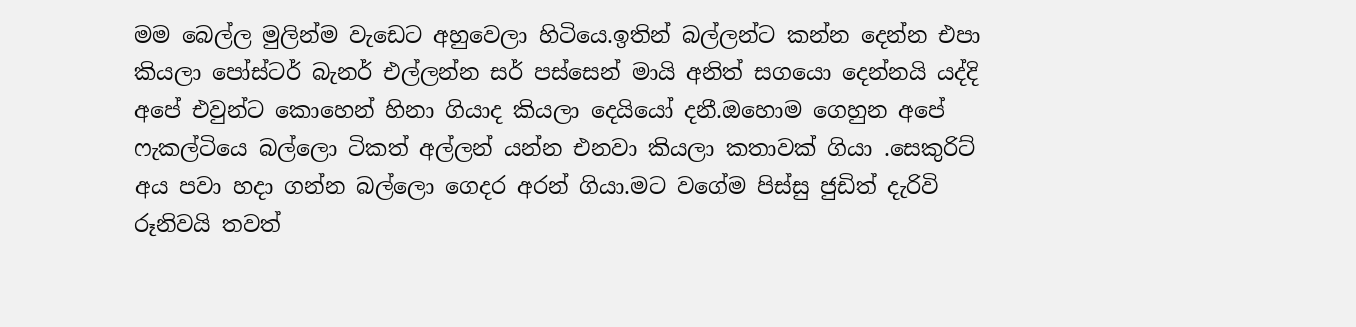මම බෙල්ල මුලින්ම වැඩෙට අහුවෙලා හිටියෙ.ඉතින් බල්ලන්ට කන්න දෙන්න එපා කියලා පෝස්ටර් බැනර් එල්ලන්න සර් පස්සෙන් මායි අනිත් සගයො දෙන්නයි යද්දි අපේ එවුන්ට කොහෙන් හිනා ගියාද කියලා දෙයියෝ දනී.ඔහොම ගෙහුන අපේ ෆැකල්ටියෙ බල්ලො ටිකත් අල්ලන් යන්න එනවා කියලා කතාවක් ගියා .සෙකුරිට් අය පවා හදා ගන්න බල්ලො ගෙදර අරන් ගියා.මට වගේම පිස්සු ජුඩිත් දැරිවි රූනිවයි තවත්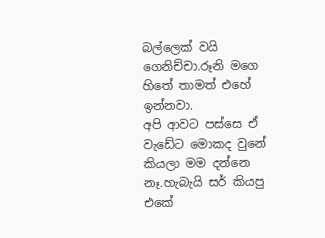බල්ලෙක් වයි ගෙනිච්චා.රූනි මගෙ හිතේ තාමත් එහේ ඉන්නවා.
අපි ආවට පස්සෙ ඒ වැඩේට මොකද වුනේ කියලා මම දන්නෙ නෑ.හැබැයි සර් කියපු එකේ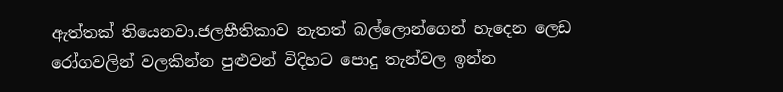ඇත්තක් තියෙනවා.ජලභීතිකාව නැතත් බල්ලොන්ගෙන් හැදෙන ලෙඩ රෝගවලින් වලකින්න පුළුවන් විදිහට පොදු තැන්වල ඉන්න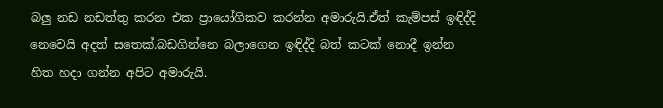බලු නඩ නඩත්තු කරන එක ප්‍රායෝගිකව කරන්න අමාරුයි.ඒත් කැම්පස් ඉඳිද්දි නෙවෙයි අදත් සතෙක්.බඩගින්නෙ බලාගෙන ඉඳිද්දි බත් කටක් නොදී ඉන්න හිත හදා ගන්න අපිට අමාරුයි.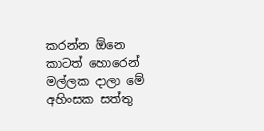කරන්න ඕනෙ කාටත් හොරෙන් මල්ලක දාලා මේ අහිංසක සත්තු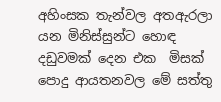අහිංසක තැන්වල අතඇරලා යන මිනිස්සුන්ට හොඳ දඩුවමක් දෙන එක  මිසක් පොදු ආයතනවල මේ සත්තු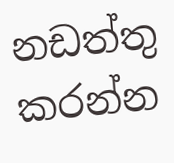නඩත්තු කරන්න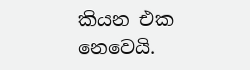කියන එක නෙවෙයි.